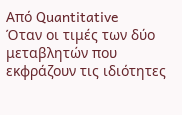Από Quantitative
Όταν οι τιμές των δύο μεταβλητών που εκφράζουν τις ιδιότητες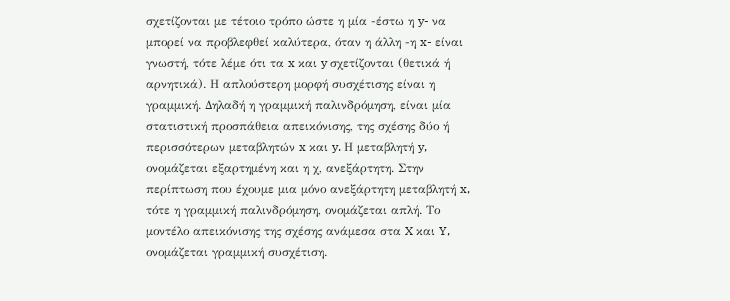σχετίζονται με τέτοιο τρόπο ώστε η μία -έστω η y- να μπορεί να προβλεφθεί καλύτερα, όταν η άλλη -η x- είναι γνωστή, τότε λέμε ότι τα x και y σχετίζονται (θετικά ή αρνητικά). Η απλούστερη μορφή συσχέτισης είναι η γραμμική. Δηλαδή η γραμμική παλινδρόμηση, είναι μία στατιστική προσπάθεια απεικόνισης, της σχέσης δύο ή περισσότερων μεταβλητών x και y. Η μεταβλητή y, ονομάζεται εξαρτημένη και η χ, ανεξάρτητη. Στην περίπτωση που έχουμε μια μόνο ανεξάρτητη μεταβλητή x, τότε η γραμμική παλινδρόμηση, ονομάζεται απλή. Το μοντέλο απεικόνισης της σχέσης ανάμεσα στα X και Y, ονομάζεται γραμμική συσχέτιση.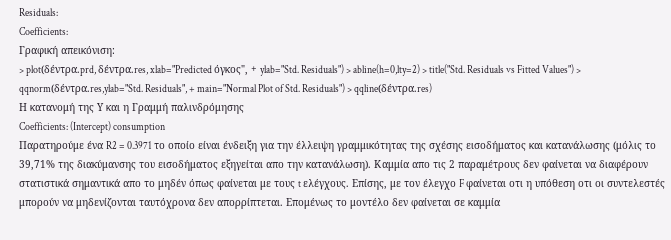Residuals:
Coefficients:
Γραφική απεικόνιση:
> plot(δέντρα.prd, δέντρα.res, xlab="Predicted όγκος", + ylab="Std. Residuals") > abline(h=0,lty=2) > title("Std. Residuals vs Fitted Values") > qqnorm(δέντρα.res,ylab="Std. Residuals", + main="Normal Plot of Std. Residuals") > qqline(δέντρα.res)
Η κατανομή της Υ και η Γραμμή παλινδρόμησης
Coefficients: (Intercept) consumption
Παρατηρούμε ένα R2 = 0.3971 το οποίο είναι ένδειξη για την έλλειψη γραμμικότητας της σχέσης εισοδήματος και κατανάλωσης (μόλις το 39,71% της διακύμανσης του εισοδήματος εξηγείται απο την κατανάλωση). Καμμία απο τις 2 παραμέτρους δεν φαίνεται να διαφέρουν στατιστικά σημαντικά απο το μηδέν όπως φαίνεται με τους t ελέγχους. Επίσης, με τον έλεγχο F φαίνεται οτι η υπόθεση οτι οι συντελεστές μπορούν να μηδενίζονται ταυτόχρονα δεν απορρίπτεται. Επομένως το μοντέλο δεν φαίνεται σε καμμία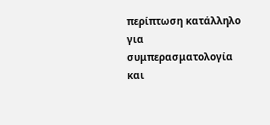περίπτωση κατάλληλο για συμπερασματολογία και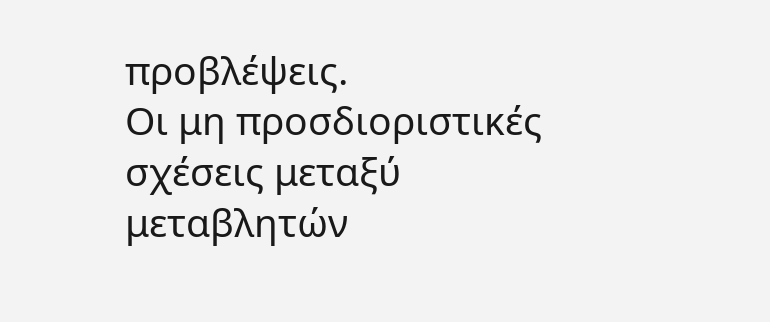προβλέψεις.
Οι μη προσδιοριστικές σχέσεις μεταξύ μεταβλητών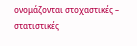ονομάζονται στοχαστικές – στατιστικές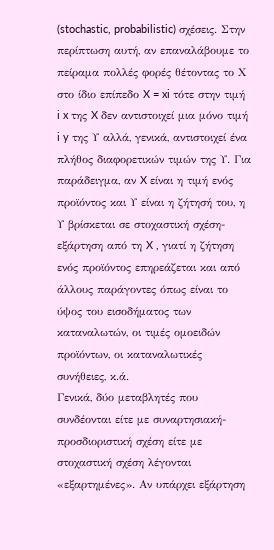(stochastic, probabilistic) σχέσεις. Στην περίπτωση αυτή, αν επαναλάβουμε το πείραμα πολλές φορές θέτοντας το Χ στο ίδιο επίπεδο X = xi τότε στην τιμή i x της X δεν αντιστοιχεί μια μόνο τιμή i y της Υ αλλά, γενικά, αντιστοιχεί ένα πλήθος διαφορετικών τιμών της Υ. Για παράδειγμα, αν X είναι η τιμή ενός προϊόντος και Υ είναι η ζήτησή του, η Υ βρίσκεται σε στοχαστική σχέση-εξάρτηση από τη X , γιατί η ζήτηση ενός προϊόντος επηρεάζεται και από άλλους παράγοντες όπως είναι το ύψος του εισοδήματος των καταναλωτών, οι τιμές ομοειδών προϊόντων, οι καταναλωτικές συνήθειες, κ.ά.
Γενικά, δύο μεταβλητές που συνδέονται είτε με συναρτησιακή-προσδιοριστική σχέση είτε με στοχαστική σχέση λέγονται «εξαρτημένες». Αν υπάρχει εξάρτηση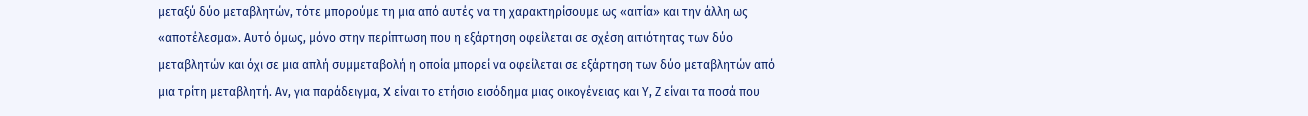μεταξύ δύο μεταβλητών, τότε μπορούμε τη μια από αυτές να τη χαρακτηρίσουμε ως «αιτία» και την άλλη ως «αποτέλεσμα». Αυτό όμως, μόνο στην περίπτωση που η εξάρτηση οφείλεται σε σχέση αιτιότητας των δύο μεταβλητών και όχι σε μια απλή συμμεταβολή η οποία μπορεί να οφείλεται σε εξάρτηση των δύο μεταβλητών από μια τρίτη μεταβλητή. Αν, για παράδειγμα, X είναι το ετήσιο εισόδημα μιας οικογένειας και Υ, Ζ είναι τα ποσά που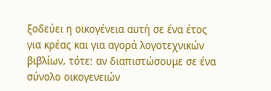ξοδεύει η οικογένεια αυτή σε ένα έτος για κρέας και για αγορά λογοτεχνικών βιβλίων, τότε: αν διαπιστώσουμε σε ένα σύνολο οικογενειών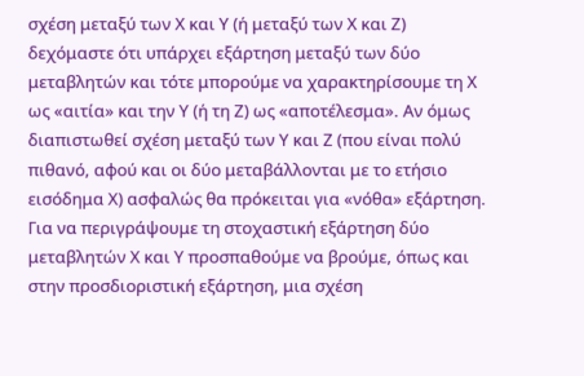σχέση μεταξύ των Χ και Υ (ή μεταξύ των Χ και Ζ) δεχόμαστε ότι υπάρχει εξάρτηση μεταξύ των δύο μεταβλητών και τότε μπορούμε να χαρακτηρίσουμε τη Χ ως «αιτία» και την Υ (ή τη Ζ) ως «αποτέλεσμα». Αν όμως διαπιστωθεί σχέση μεταξύ των Υ και Ζ (που είναι πολύ πιθανό, αφού και οι δύο μεταβάλλονται με το ετήσιο εισόδημα Χ) ασφαλώς θα πρόκειται για «νόθα» εξάρτηση. Για να περιγράψουμε τη στοχαστική εξάρτηση δύο μεταβλητών Χ και Υ προσπαθούμε να βρούμε, όπως και στην προσδιοριστική εξάρτηση, μια σχέση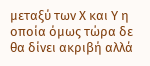μεταξύ των Χ και Υ η οποία όμως τώρα δε θα δίνει ακριβή αλλά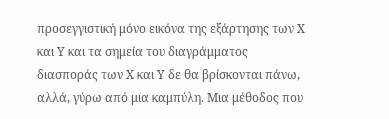προσεγγιστική μόνο εικόνα της εξάρτησης των Χ και Υ και τα σημεία του διαγράμματος διασποράς των Χ και Υ δε θα βρίσκονται πάνω, αλλά, γύρω από μια καμπύλη. Μια μέθοδος που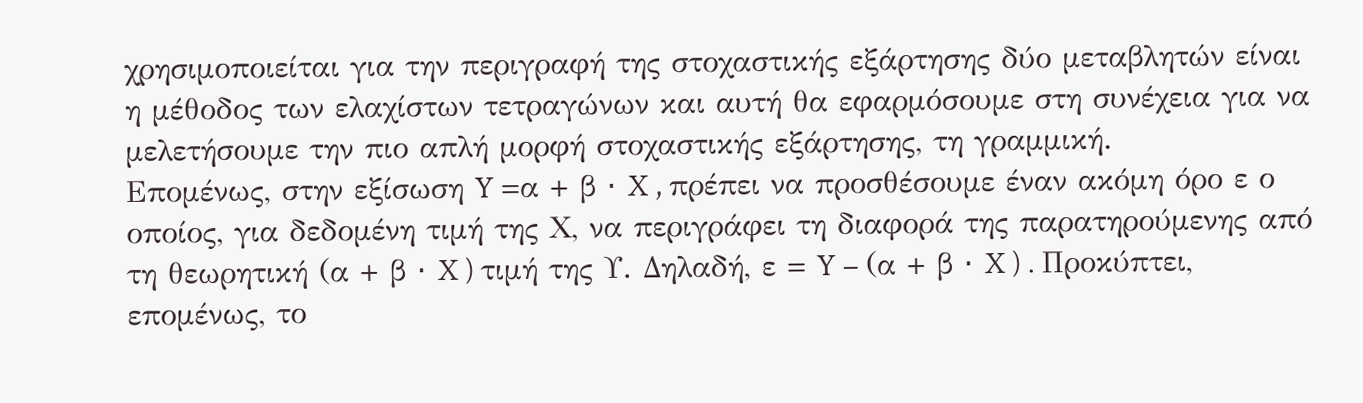χρησιμοποιείται για την περιγραφή της στοχαστικής εξάρτησης δύο μεταβλητών είναι η μέθοδος των ελαχίστων τετραγώνων και αυτή θα εφαρμόσουμε στη συνέχεια για να μελετήσουμε την πιο απλή μορφή στοχαστικής εξάρτησης, τη γραμμική.
Επομένως, στην εξίσωση Y =α + β ⋅ X , πρέπει να προσθέσουμε έναν ακόμη όρο ε ο οποίος, για δεδομένη τιμή της Χ, να περιγράφει τη διαφορά της παρατηρούμενης από τη θεωρητική (α + β ⋅ X ) τιμή της Υ. Δηλαδή, ε = Y − (α + β ⋅ X ) . Προκύπτει, επομένως, το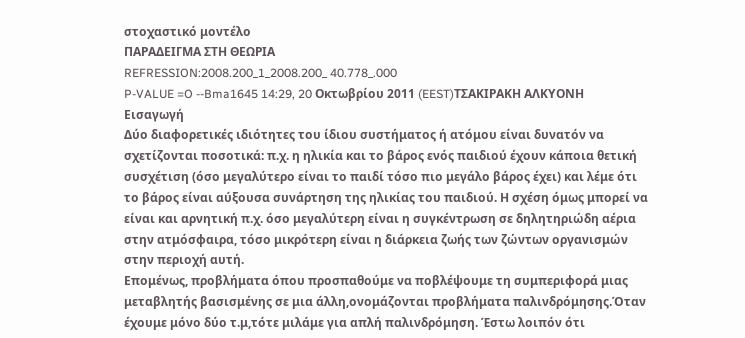στοχαστικό μοντέλο
ΠΑΡΑΔΕΙΓΜΑ ΣΤΗ ΘΕΩΡΙΑ
REFRESSION:2008.200_1_2008.200_ 40.778_.000
P-VALUE =O --Bma1645 14:29, 20 Οκτωβρίου 2011 (EEST)ΤΣΑΚΙΡΑΚΗ ΑΛΚΥΟΝΗ
Εισαγωγή
Δύο διαφορετικές ιδιότητες του ίδιου συστήματος ή ατόμου είναι δυνατόν να σχετίζονται ποσοτικά: π.χ. η ηλικία και το βάρος ενός παιδιού έχουν κάποια θετική συσχέτιση (όσο μεγαλύτερο είναι το παιδί τόσο πιο μεγάλο βάρος έχει) και λέμε ότι το βάρος είναι αύξουσα συνάρτηση της ηλικίας του παιδιού. Η σχέση όμως μπορεί να είναι και αρνητική π.χ. όσο μεγαλύτερη είναι η συγκέντρωση σε δηλητηριώδη αέρια στην ατμόσφαιρα, τόσο μικρότερη είναι η διάρκεια ζωής των ζώντων οργανισμών στην περιοχή αυτή.
Επομένως, προβλήματα όπου προσπαθούμε να ποβλέψουμε τη συμπεριφορά μιας μεταβλητής βασισμένης σε μια άλλη,ονομάζονται προβλήματα παλινδρόμησης.Όταν έχουμε μόνο δύο τ.μ,τότε μιλάμε για απλή παλινδρόμηση. Έστω λοιπόν ότι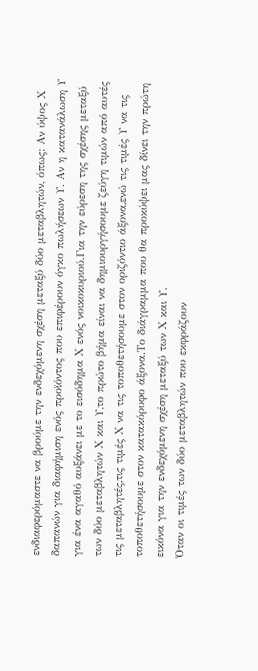ενδιαφερόμαστε να βρούμε την ενδεχόμενη σχέση μεταξύ δύο μεταβλητών, όπως: Αν ύψος Χ δαπανών για διαφήμιση ενός προϊόντος που επιφέρουν όγκο πωλήσεων Υ. Αν η κατανάλωση Υ για ένα αγαθό αυξάνει με το εισόδημα Χ ενός νοικοκυριού.Για την εύρεση της σχέσης μεταξύ των δύο μεταβλητών Χ και Υ,το πρώτο βήμα είναι να δημιουργήσουμε ζεύγη τιμών από αυτές τις μεταβλητές,τις τιμές Χ να τις τοποθετήσουμε στον οριζόντιο άξονα,ενώ τις τιμές Υ να τις τοποθετήσουμε στον κατακόρυφο άξονα.Το διάγραμμα που θα προκύψει μας δίνει την πρώτη εικόνα για την ενδεχόμενη σχέση μεταξύ των Χ και Υ.
Όταν οι τιμές των δύο μεταβλητών που εκφράζουν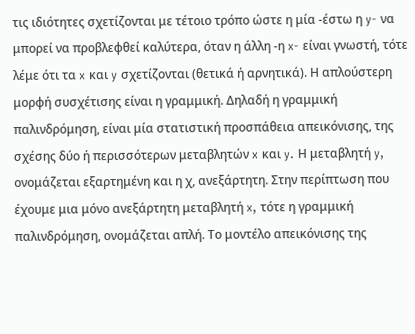τις ιδιότητες σχετίζονται με τέτοιο τρόπο ώστε η μία -έστω η y- να μπορεί να προβλεφθεί καλύτερα, όταν η άλλη -η x- είναι γνωστή, τότε λέμε ότι τα x και y σχετίζονται (θετικά ή αρνητικά). Η απλούστερη μορφή συσχέτισης είναι η γραμμική. Δηλαδή η γραμμική παλινδρόμηση, είναι μία στατιστική προσπάθεια απεικόνισης, της σχέσης δύο ή περισσότερων μεταβλητών x και y. Η μεταβλητή y, ονομάζεται εξαρτημένη και η χ, ανεξάρτητη. Στην περίπτωση που έχουμε μια μόνο ανεξάρτητη μεταβλητή x, τότε η γραμμική παλινδρόμηση, ονομάζεται απλή. Το μοντέλο απεικόνισης της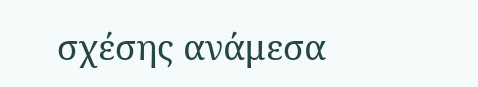σχέσης ανάμεσα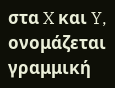στα X και Y, ονομάζεται γραμμική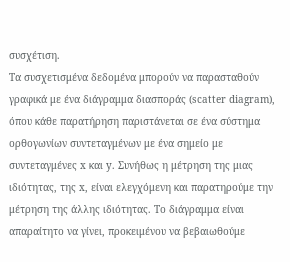συσχέτιση.
Τα συσχετισμένα δεδομένα μπορούν να παρασταθούν γραφικά με ένα διάγραμμα διασποράς (scatter diagram), όπου κάθε παρατήρηση παριστάνεται σε ένα σύστημα ορθογωνίων συντεταγμένων με ένα σημείο με συντεταγμένες x και y. Συνήθως η μέτρηση της μιας ιδιότητας, της x, είναι ελεγχόμενη και παρατηρούμε την μέτρηση της άλλης ιδιότητας. Το διάγραμμα είναι απαραίτητο να γίνει, προκειμένου να βεβαιωθούμε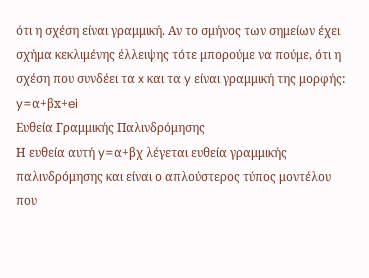ότι η σχέση είναι γραμμική. Αν το σμήνος των σημείων έχει σχήμα κεκλιμένης έλλειψης τότε μπορούμε να πούμε, ότι η σχέση που συνδέει τα x και τα y είναι γραμμική της μορφής:
y=α+βx+ei
Ευθεία Γραμμικής Παλινδρόμησης
Η ευθεία αυτή y=α+βχ λέγεται ευθεία γραμμικής παλινδρόμησης και είναι ο απλούστερος τύπος μοντέλου που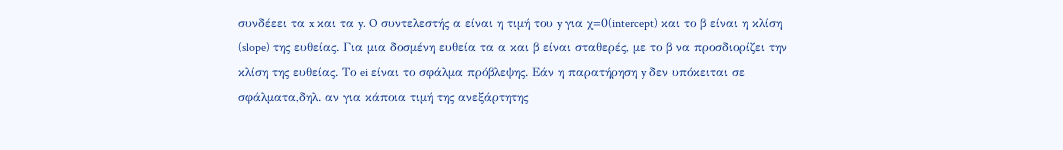συνδέεει τα x και τα y. O συντελεστής α είναι η τιμή του y για χ=0(intercept) και το β είναι η κλίση (slope) της ευθείας. Για μια δοσμένη ευθεία τα α και β είναι σταθερές, με το β να προσδιορίζει την κλίση της ευθείας. Το ei είναι το σφάλμα πρόβλεψης. Εάν η παρατήρηση y δεν υπόκειται σε σφάλματα,δηλ. αν για κάποια τιμή της ανεξάρτητης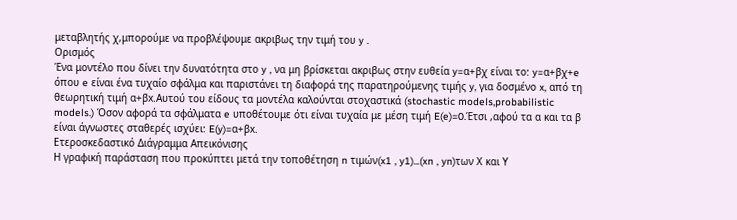μεταβλητής χ,μπορούμε να προβλέψουμε ακριβως την τιμή του y .
Ορισμός
Ένα μοντέλο που δίνει την δυνατότητα στο y , να μη βρίσκεται ακριβως στην ευθεία y=α+βχ είναι το: y=α+βχ+e όπου e είναι ένα τυχαίο σφάλμα και παριστάνει τη διαφορά της παρατηρούμενης τιμής y, για δοσμένο x, από τη θεωρητική τιμή α+βx.Αυτού του είδους τα μοντέλα καλούνται στοχαστικά (stochastic models,probabilistic models.) Όσον αφορά τα σφάλματα e υποθέτουμε ότι είναι τυχαία με μέση τιμή E(e)=0.Έτσι ,αφού τα α και τα β είναι άγνωστες σταθερές ισχύει: E(y)=α+βx.
Ετεροσκεδαστικό Διάγραμμα Απεικόνισης
Η γραφική παράσταση που προκύπτει μετά την τοποθέτηση n τιμών(x1 , y1)...(xn , yn)των Χ και Υ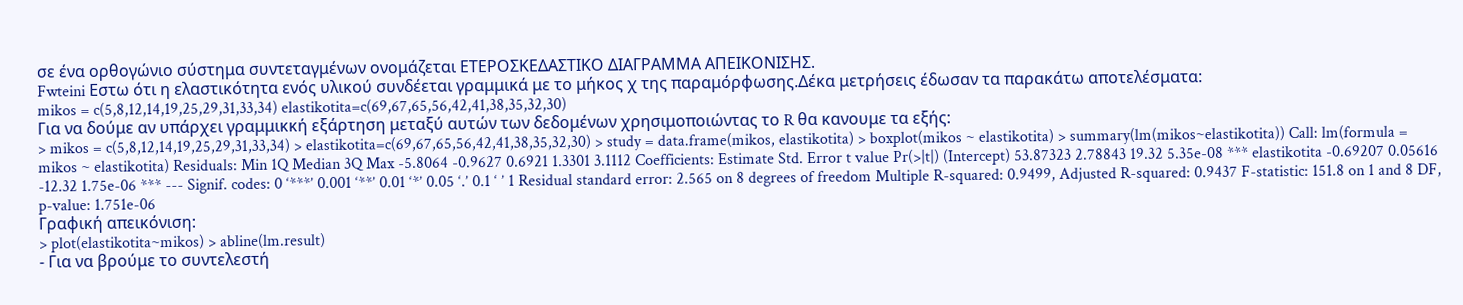σε ένα ορθογώνιο σύστημα συντεταγμένων ονομάζεται ΕΤΕΡΟΣΚΕΔΑΣΤΙΚΟ ΔΙΑΓΡΑΜΜΑ ΑΠΕΙΚΟΝΙΣΗΣ.
Fwteini Εστω ότι η ελαστικότητα ενός υλικού συνδέεται γραμμικά με το μήκος χ της παραμόρφωσης.Δέκα μετρήσεις έδωσαν τα παρακάτω αποτελέσματα:
mikos = c(5,8,12,14,19,25,29,31,33,34) elastikotita=c(69,67,65,56,42,41,38,35,32,30)
Για να δούμε αν υπάρχει γραμμικκή εξάρτηση μεταξύ αυτών των δεδομένων χρησιμοποιώντας το R θα κανουμε τα εξής:
> mikos = c(5,8,12,14,19,25,29,31,33,34) > elastikotita=c(69,67,65,56,42,41,38,35,32,30) > study = data.frame(mikos, elastikotita) > boxplot(mikos ~ elastikotita) > summary(lm(mikos~elastikotita)) Call: lm(formula = mikos ~ elastikotita) Residuals: Min 1Q Median 3Q Max -5.8064 -0.9627 0.6921 1.3301 3.1112 Coefficients: Estimate Std. Error t value Pr(>|t|) (Intercept) 53.87323 2.78843 19.32 5.35e-08 *** elastikotita -0.69207 0.05616 -12.32 1.75e-06 *** --- Signif. codes: 0 ‘***’ 0.001 ‘**’ 0.01 ‘*’ 0.05 ‘.’ 0.1 ‘ ’ 1 Residual standard error: 2.565 on 8 degrees of freedom Multiple R-squared: 0.9499, Adjusted R-squared: 0.9437 F-statistic: 151.8 on 1 and 8 DF, p-value: 1.751e-06
Γραφική απεικόνιση:
> plot(elastikotita~mikos) > abline(lm.result)
- Για να βρούμε το συντελεστή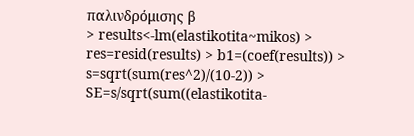παλινδρόμισης β
> results<-lm(elastikotita~mikos) > res=resid(results) > b1=(coef(results)) > s=sqrt(sum(res^2)/(10-2)) > SE=s/sqrt(sum((elastikotita-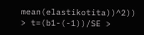mean(elastikotita))^2)) > t=(b1-(-1))/SE >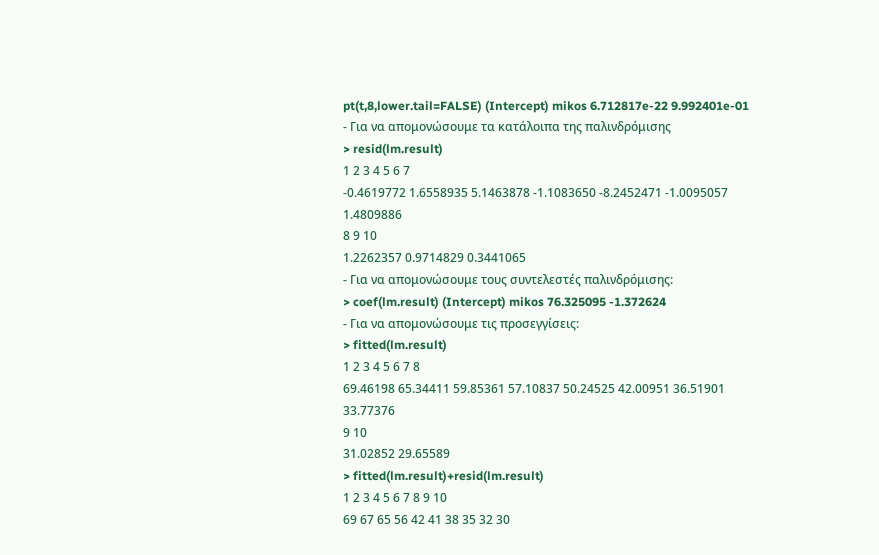pt(t,8,lower.tail=FALSE) (Intercept) mikos 6.712817e-22 9.992401e-01
- Για να απομονώσουμε τα κατάλοιπα της παλινδρόμισης
> resid(lm.result)
1 2 3 4 5 6 7
-0.4619772 1.6558935 5.1463878 -1.1083650 -8.2452471 -1.0095057 1.4809886
8 9 10
1.2262357 0.9714829 0.3441065
- Για να απομονώσουμε τους συντελεστές παλινδρόμισης:
> coef(lm.result) (Intercept) mikos 76.325095 -1.372624
- Για να απομονώσουμε τις προσεγγίσεις:
> fitted(lm.result)
1 2 3 4 5 6 7 8
69.46198 65.34411 59.85361 57.10837 50.24525 42.00951 36.51901 33.77376
9 10
31.02852 29.65589
> fitted(lm.result)+resid(lm.result)
1 2 3 4 5 6 7 8 9 10
69 67 65 56 42 41 38 35 32 30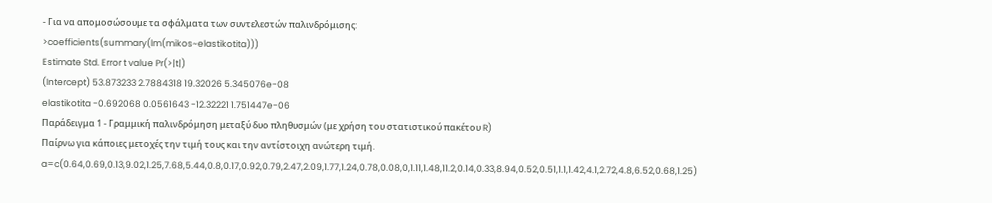- Για να απομοσώσουμε τα σφάλματα των συντελεστών παλινδρόμισης:
>coefficients(summary(lm(mikos~elastikotita)))
Estimate Std. Error t value Pr(>|t|)
(Intercept) 53.873233 2.7884318 19.32026 5.345076e-08
elastikotita -0.692068 0.0561643 -12.32221 1.751447e-06
Παράδειγμα 1 - Γραμμική παλινδρόμηση μεταξύ δυο πληθυσμών (με χρήση του στατιστικού πακέτου R)
Παίρνω για κάποιες μετοχές την τιμή τους και την αντίστοιχη ανώτερη τιμή.
a=c(0.64,0.69,0.13,9.02,1.25,7.68,5.44,0.8,0.17,0.92,0.79,2.47,2.09,1.77,1.24,0.78,0.08,0,1.11,1.48,11.2,0.14,0.33,8.94,0.52,0.51,1.1,1.42,4.1,2.72,4.8,6.52,0.68,1.25)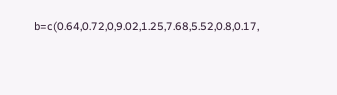b=c(0.64,0.72,0,9.02,1.25,7.68,5.52,0.8,0.17,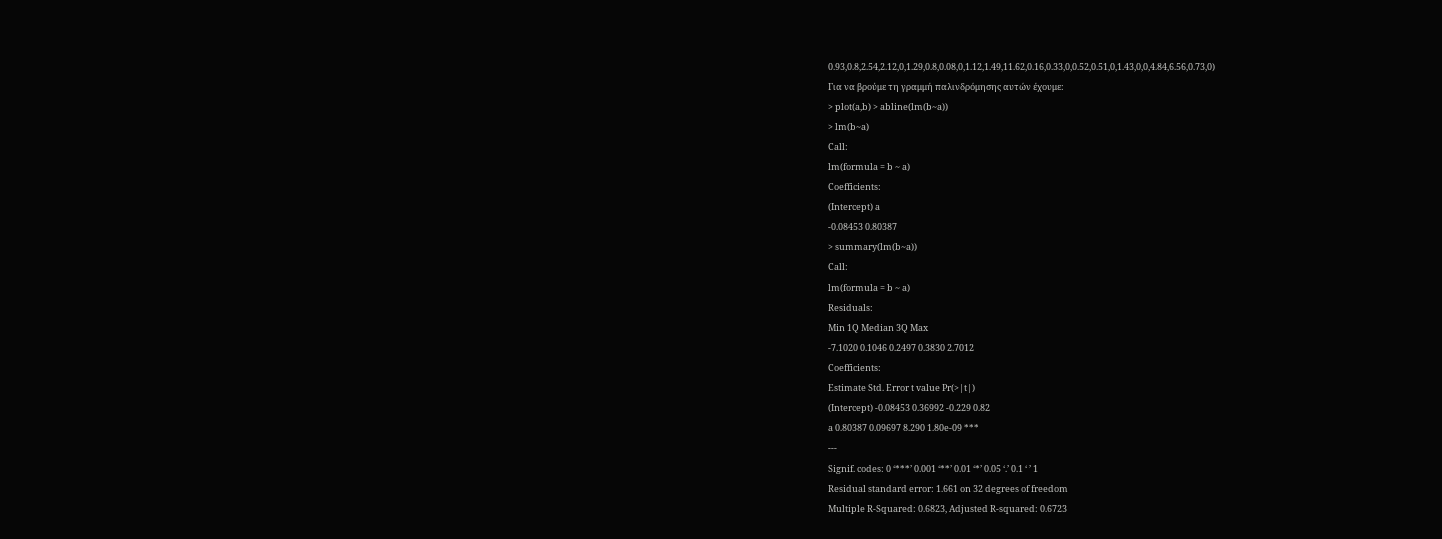0.93,0.8,2.54,2.12,0,1.29,0.8,0.08,0,1.12,1.49,11.62,0.16,0.33,0,0.52,0.51,0,1.43,0,0,4.84,6.56,0.73,0)
Για να βρούμε τη γραμμή παλινδρόμησης αυτών έχουμε:
> plot(a,b) > abline(lm(b~a))
> lm(b~a)
Call:
lm(formula = b ~ a)
Coefficients:
(Intercept) a
-0.08453 0.80387
> summary(lm(b~a))
Call:
lm(formula = b ~ a)
Residuals:
Min 1Q Median 3Q Max
-7.1020 0.1046 0.2497 0.3830 2.7012
Coefficients:
Estimate Std. Error t value Pr(>|t|)
(Intercept) -0.08453 0.36992 -0.229 0.82
a 0.80387 0.09697 8.290 1.80e-09 ***
---
Signif. codes: 0 ‘***’ 0.001 ‘**’ 0.01 ‘*’ 0.05 ‘.’ 0.1 ‘ ’ 1
Residual standard error: 1.661 on 32 degrees of freedom
Multiple R-Squared: 0.6823, Adjusted R-squared: 0.6723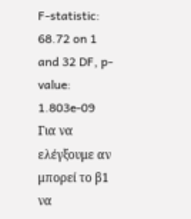F-statistic: 68.72 on 1 and 32 DF, p-value: 1.803e-09
Για να ελέγξουμε αν μπορεί το β1 να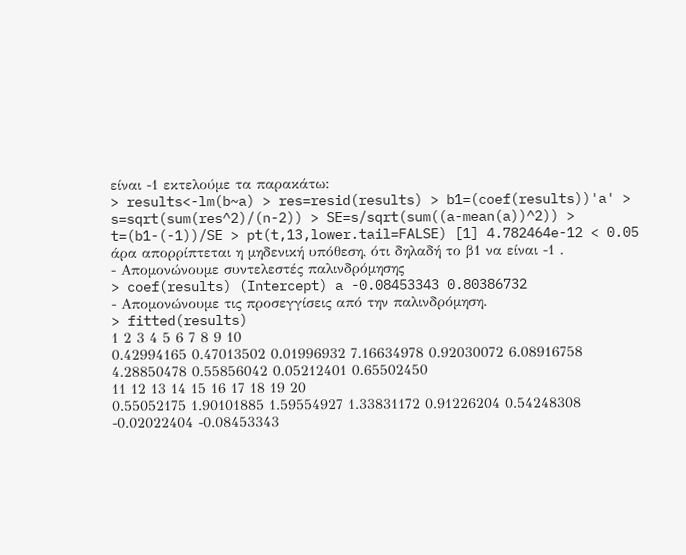είναι -1 εκτελούμε τα παρακάτω:
> results<-lm(b~a) > res=resid(results) > b1=(coef(results))'a' > s=sqrt(sum(res^2)/(n-2)) > SE=s/sqrt(sum((a-mean(a))^2)) > t=(b1-(-1))/SE > pt(t,13,lower.tail=FALSE) [1] 4.782464e-12 < 0.05 άρα απορρίπτεται η μηδενική υπόθεση, ότι δηλαδή το β1 να είναι -1 .
- Απομονώνουμε συντελεστές παλινδρόμησης
> coef(results) (Intercept) a -0.08453343 0.80386732
- Απομονώνουμε τις προσεγγίσεις από την παλινδρόμηση.
> fitted(results)
1 2 3 4 5 6 7 8 9 10
0.42994165 0.47013502 0.01996932 7.16634978 0.92030072 6.08916758 4.28850478 0.55856042 0.05212401 0.65502450
11 12 13 14 15 16 17 18 19 20
0.55052175 1.90101885 1.59554927 1.33831172 0.91226204 0.54248308 -0.02022404 -0.08453343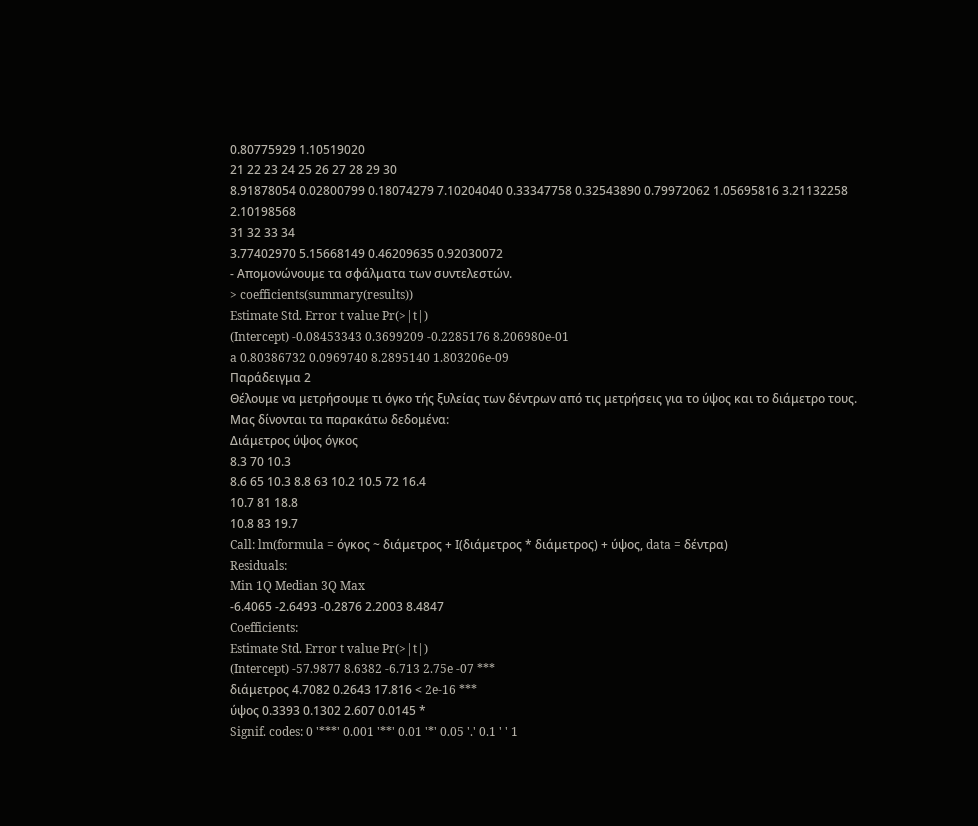0.80775929 1.10519020
21 22 23 24 25 26 27 28 29 30
8.91878054 0.02800799 0.18074279 7.10204040 0.33347758 0.32543890 0.79972062 1.05695816 3.21132258 2.10198568
31 32 33 34
3.77402970 5.15668149 0.46209635 0.92030072
- Απομονώνουμε τα σφάλματα των συντελεστών.
> coefficients(summary(results))
Estimate Std. Error t value Pr(>|t|)
(Intercept) -0.08453343 0.3699209 -0.2285176 8.206980e-01
a 0.80386732 0.0969740 8.2895140 1.803206e-09
Παράδειγμα 2
Θέλουμε να μετρήσουμε τι όγκο τής ξυλείας των δέντρων από τις μετρήσεις για το ύψος και το διάμετρο τους.
Μας δίνονται τα παρακάτω δεδομένα:
Διάμετρος ύψος όγκος
8.3 70 10.3
8.6 65 10.3 8.8 63 10.2 10.5 72 16.4
10.7 81 18.8
10.8 83 19.7
Call: lm(formula = όγκος ~ διάμετρος + I(διάμετρος * διάμετρος) + ύψος, data = δέντρα)
Residuals:
Min 1Q Median 3Q Max
-6.4065 -2.6493 -0.2876 2.2003 8.4847
Coefficients:
Estimate Std. Error t value Pr(>|t|)
(Intercept) -57.9877 8.6382 -6.713 2.75e -07 ***
διάμετρος 4.7082 0.2643 17.816 < 2e-16 ***
ύψος 0.3393 0.1302 2.607 0.0145 *
Signif. codes: 0 '***' 0.001 '**' 0.01 '*' 0.05 '.' 0.1 ' ' 1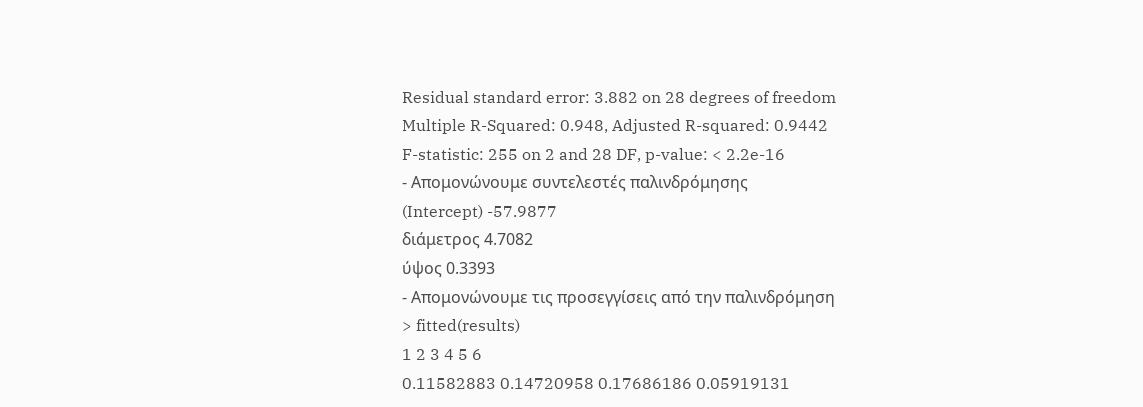Residual standard error: 3.882 on 28 degrees of freedom
Multiple R-Squared: 0.948, Adjusted R-squared: 0.9442
F-statistic: 255 on 2 and 28 DF, p-value: < 2.2e-16
- Απομονώνουμε συντελεστές παλινδρόμησης
(Intercept) -57.9877
διάμετρος 4.7082
ύψος 0.3393
- Απομονώνουμε τις προσεγγίσεις από την παλινδρόμηση
> fitted(results)
1 2 3 4 5 6
0.11582883 0.14720958 0.17686186 0.05919131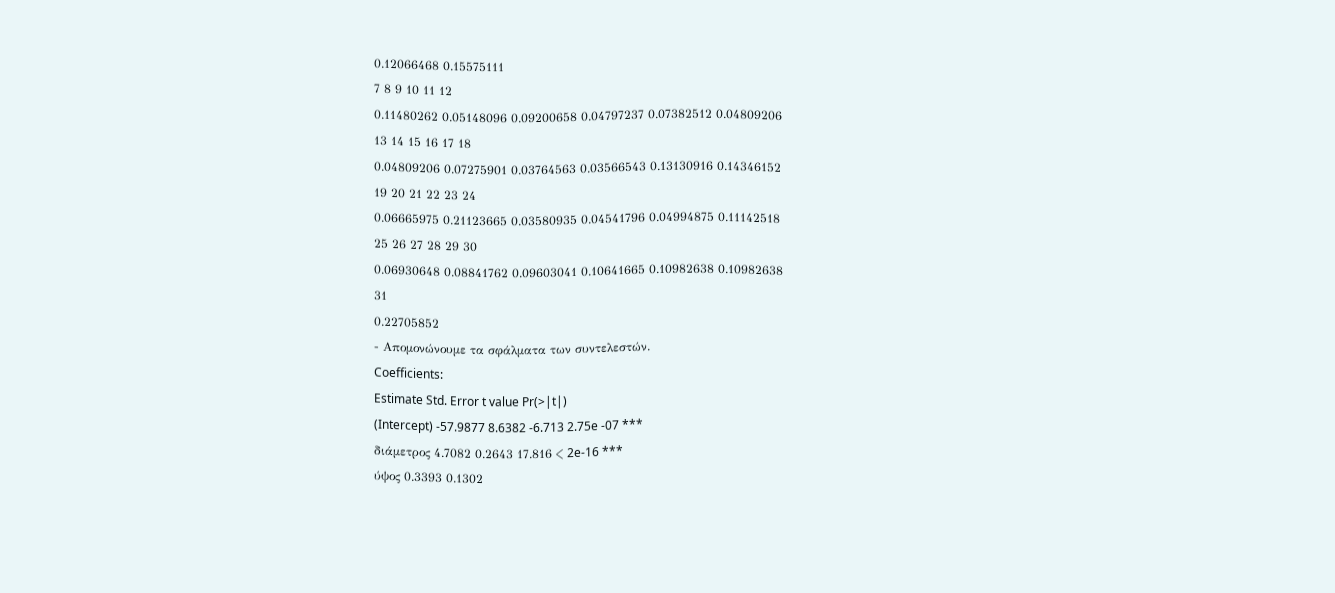0.12066468 0.15575111
7 8 9 10 11 12
0.11480262 0.05148096 0.09200658 0.04797237 0.07382512 0.04809206
13 14 15 16 17 18
0.04809206 0.07275901 0.03764563 0.03566543 0.13130916 0.14346152
19 20 21 22 23 24
0.06665975 0.21123665 0.03580935 0.04541796 0.04994875 0.11142518
25 26 27 28 29 30
0.06930648 0.08841762 0.09603041 0.10641665 0.10982638 0.10982638
31
0.22705852
- Απομονώνουμε τα σφάλματα των συντελεστών.
Coefficients:
Estimate Std. Error t value Pr(>|t|)
(Intercept) -57.9877 8.6382 -6.713 2.75e -07 ***
διάμετρος 4.7082 0.2643 17.816 < 2e-16 ***
ύψος 0.3393 0.1302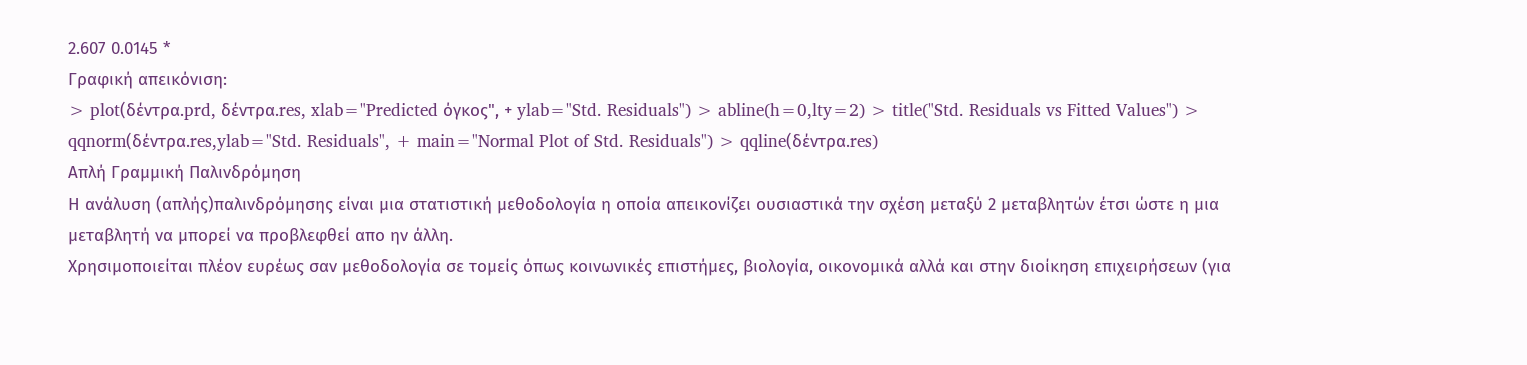2.607 0.0145 *
Γραφική απεικόνιση:
> plot(δέντρα.prd, δέντρα.res, xlab="Predicted όγκος", + ylab="Std. Residuals") > abline(h=0,lty=2) > title("Std. Residuals vs Fitted Values") > qqnorm(δέντρα.res,ylab="Std. Residuals", + main="Normal Plot of Std. Residuals") > qqline(δέντρα.res)
Απλή Γραμμική Παλινδρόμηση
Η ανάλυση (απλής)παλινδρόμησης είναι μια στατιστική μεθοδολογία η οποία απεικονίζει ουσιαστικά την σχέση μεταξύ 2 μεταβλητών έτσι ώστε η μια μεταβλητή να μπορεί να προβλεφθεί απο ην άλλη.
Χρησιμοποιείται πλέον ευρέως σαν μεθοδολογία σε τομείς όπως κοινωνικές επιστήμες, βιολογία, οικονομικά αλλά και στην διοίκηση επιχειρήσεων (για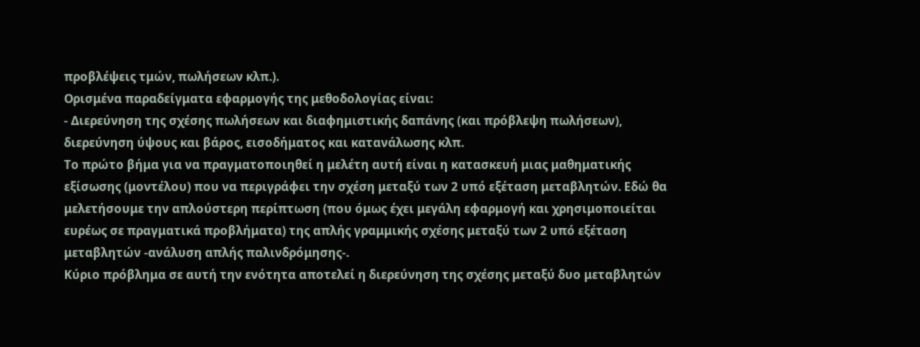προβλέψεις τμών, πωλήσεων κλπ.).
Ορισμένα παραδείγματα εφαρμογής της μεθοδολογίας είναι:
- Διερεύνηση της σχέσης πωλήσεων και διαφημιστικής δαπάνης (και πρόβλεψη πωλήσεων), διερεύνηση ύψους και βάρος, εισοδήματος και κατανάλωσης κλπ.
Το πρώτο βήμα για να πραγματοποιηθεί η μελέτη αυτή είναι η κατασκευή μιας μαθηματικής εξίσωσης (μοντέλου) που να περιγράφει την σχέση μεταξύ των 2 υπό εξέταση μεταβλητών. Εδώ θα μελετήσουμε την απλούστερη περίπτωση (που όμως έχει μεγάλη εφαρμογή και χρησιμοποιείται ευρέως σε πραγματικά προβλήματα) της απλής γραμμικής σχέσης μεταξύ των 2 υπό εξέταση μεταβλητών -ανάλυση απλής παλινδρόμησης-.
Κύριο πρόβλημα σε αυτή την ενότητα αποτελεί η διερεύνηση της σχέσης μεταξύ δυο μεταβλητών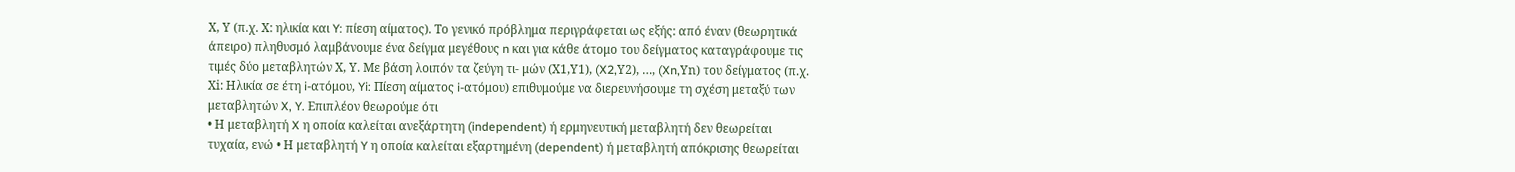Χ, Υ (π.χ. Χ: ηλικία και Y: πίεση αίματος). Το γενικό πρόβλημα περιγράφεται ως εξής: από έναν (θεωρητικά άπειρο) πληθυσμό λαμβάνουμε ένα δείγμα μεγέθους n και για κάθε άτομο του δείγματος καταγράφουμε τις τιμές δύο μεταβλητών Χ, Υ. Με βάση λοιπόν τα ζεύγη τι- μών (Χ1,Υ1), (X2,Υ2), …, (Xn,Υn) του δείγματος (π.χ. Χi: Ηλικία σε έτη i-ατόμου, Yi: Πίεση αίματος i-ατόμου) επιθυμούμε να διερευνήσουμε τη σχέση μεταξύ των μεταβλητών X, Y. Επιπλέον θεωρούμε ότι
• Η μεταβλητή X η οποία καλείται ανεξάρτητη (independent) ή ερμηνευτική μεταβλητή δεν θεωρείται τυχαία, ενώ • Η μεταβλητή Y η οποία καλείται εξαρτημένη (dependent) ή μεταβλητή απόκρισης θεωρείται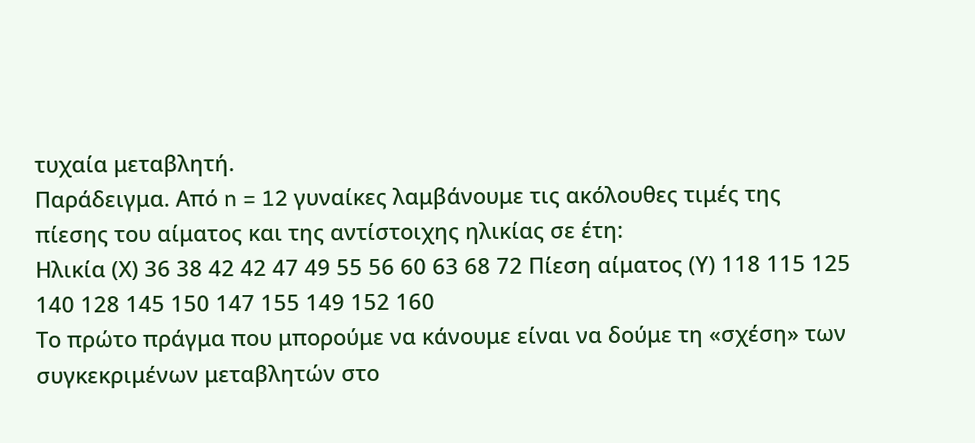τυχαία μεταβλητή.
Παράδειγμα. Από n = 12 γυναίκες λαμβάνουμε τις ακόλουθες τιμές της πίεσης του αίματος και της αντίστοιχης ηλικίας σε έτη:
Ηλικία (Χ) 36 38 42 42 47 49 55 56 60 63 68 72 Πίεση αίματος (Υ) 118 115 125 140 128 145 150 147 155 149 152 160
Το πρώτο πράγμα που μπορούμε να κάνουμε είναι να δούμε τη «σχέση» των συγκεκριμένων μεταβλητών στο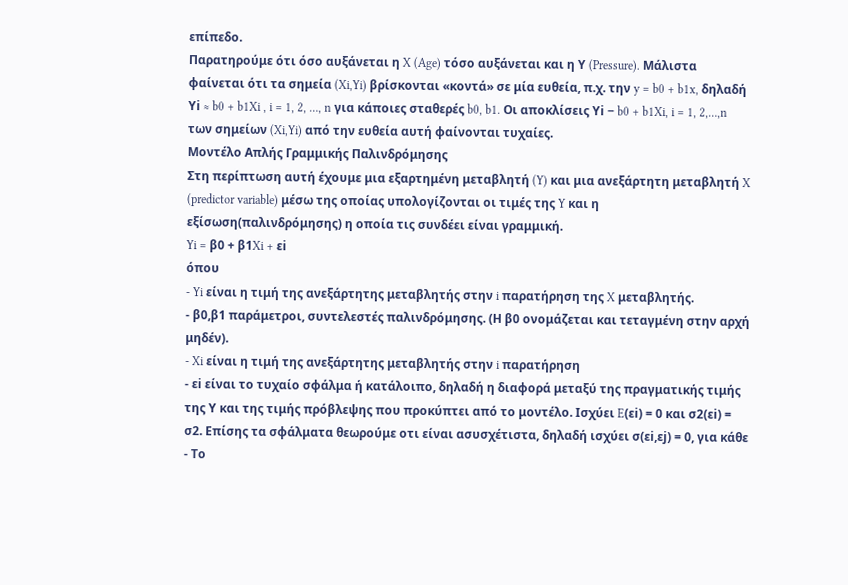επίπεδο.
Παρατηρούμε ότι όσο αυξάνεται η X (Age) τόσο αυξάνεται και η Υ (Pressure). Μάλιστα φαίνεται ότι τα σημεία (Xi,Yi) βρίσκονται «κοντά» σε μία ευθεία, π.χ. την y = b0 + b1x, δηλαδή Υi ≈ b0 + b1Xi , i = 1, 2, …, n για κάποιες σταθερές b0, b1. Οι αποκλίσεις Υi − b0 + b1Xi, i = 1, 2,…,n των σημείων (Xi,Yi) από την ευθεία αυτή φαίνονται τυχαίες.
Μοντέλο Απλής Γραμμικής Παλινδρόμησης
Στη περίπτωση αυτή έχουμε μια εξαρτημένη μεταβλητή (Y) και μια ανεξάρτητη μεταβλητή X (predictor variable) μέσω της οποίας υπολογίζονται οι τιμές της Y και η εξίσωση(παλινδρόμησης) η οποία τις συνδέει είναι γραμμική.
Yi = β0 + β1Xi + εi
όπου
- Yi είναι η τιμή της ανεξάρτητης μεταβλητής στην i παρατήρηση της X μεταβλητής.
- β0,β1 παράμετροι, συντελεστές παλινδρόμησης. (Η β0 ονομάζεται και τεταγμένη στην αρχή μηδέν).
- Xi είναι η τιμή της ανεξάρτητης μεταβλητής στην i παρατήρηση
- εi είναι το τυχαίο σφάλμα ή κατάλοιπο, δηλαδή η διαφορά μεταξύ της πραγματικής τιμής της Υ και της τιμής πρόβλεψης που προκύπτει από το μοντέλο. Ισχύει E(εi) = 0 και σ2(εi) = σ2. Επίσης τα σφάλματα θεωρούμε οτι είναι ασυσχέτιστα, δηλαδή ισχύει σ(εi,εj) = 0, για κάθε
- Το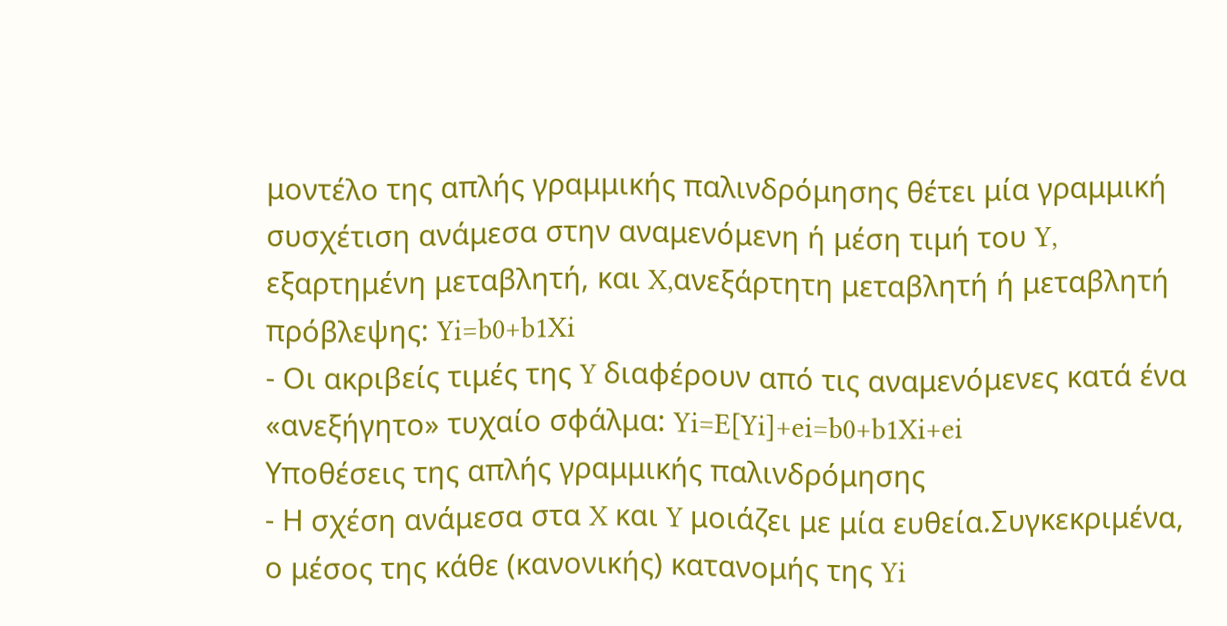μοντέλο της απλής γραμμικής παλινδρόμησης θέτει μία γραμμική συσχέτιση ανάμεσα στην αναμενόμενη ή μέση τιμή του Y, εξαρτημένη μεταβλητή, και X,ανεξάρτητη μεταβλητή ή μεταβλητή πρόβλεψης: Yi=b0+b1Xi
- Οι ακριβείς τιμές της Y διαφέρουν από τις αναμενόμενες κατά ένα «ανεξήγητο» τυχαίο σφάλμα: Yi=E[Yi]+ei=b0+b1Xi+ei
Υποθέσεις της απλής γραμμικής παλινδρόμησης
- Η σχέση ανάμεσα στα X και Y μοιάζει με μία ευθεία.Συγκεκριμένα, ο μέσος της κάθε (κανονικής) κατανομής της Yi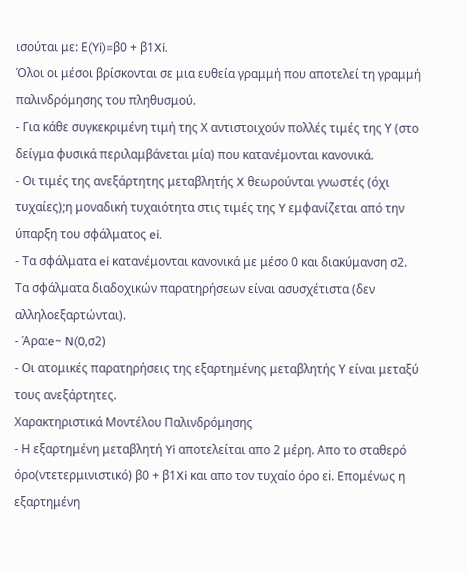ισούται με: Ε(Yi)=β0 + β1Xi.
Όλοι οι μέσοι βρίσκονται σε μια ευθεία γραμμή που αποτελεί τη γραμμή παλινδρόμησης του πληθυσμού.
- Για κάθε συγκεκριμένη τιμή της Χ αντιστοιχούν πολλές τιμές της Υ (στο δείγμα φυσικά περιλαμβάνεται μία) που κατανέμονται κανονικά.
- Οι τιμές της ανεξάρτητης μεταβλητής X θεωρούνται γνωστές (όχι τυχαίες);η μοναδική τυχαιότητα στις τιμές της Y εμφανίζεται από την ύπαρξη του σφάλματος ei.
- Τα σφάλματα ei κατανέμονται κανονικά με μέσο 0 και διακύμανση σ2. Τα σφάλματα διαδοχικών παρατηρήσεων είναι ασυσχέτιστα (δεν αλληλοεξαρτώνται).
- Άρα:e~ N(0,σ2)
- Οι ατομικές παρατηρήσεις της εξαρτημένης μεταβλητής Υ είναι μεταξύ τους ανεξάρτητες.
Χαρακτηριστικά Μοντέλου Παλινδρόμησης
- Η εξαρτημένη μεταβλητή Yi αποτελείται απο 2 μέρη. Απο το σταθερό όρο(ντετερμινιστικό) β0 + β1Xi και απο τον τυχαίο όρο εi. Επομένως η εξαρτημένη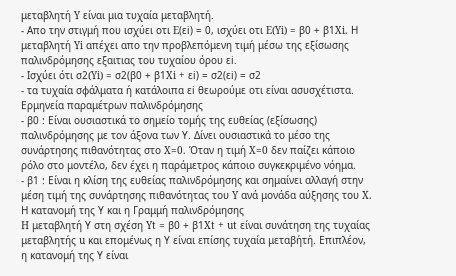μεταβλητή Y είναι μια τυχαία μεταβλητή.
- Απο την στιγμή που ισχύει οτι E(εi) = 0, ισχύει οτι E(Yi) = β0 + β1Xi. Η μεταβλητή Yi απέχει απο την προβλεπόμενη τιμή μέσω της εξίσωσης παλινδρόμησης εξαιτιας του τυχαίου όρου εi.
- Ισχύει ότι σ2(Yi) = σ2(β0 + β1Xi + εi) = σ2(εi) = σ2
- τα τυχαία σφάλματα ή κατάλοιπα εi θεωρούμε οτι είναι ασυσχέτιστα.
Ερμηνεία παραμέτρων παλινδρόμησης
- β0 : Είναι ουσιαστικά το σημείο τομής της ευθείας (εξίσωσης) παλινδρόμησης με τον άξονα των Υ. Δίνει ουσιαστικά το μέσο της συνάρτησης πιθανότητας στο X=0. Όταν η τιμή X=0 δεν παίζει κάποιο ρόλο στο μοντέλο, δεν έχει η παράμετρος κάποιο συγκεκριμένο νόημα.
- β1 : Είναι η κλίση της ευθείας παλινδρόμησης και σημαίνει αλλαγή στην μέση τιμή της συνάρτησης πιθανότητας του Y ανά μονάδα αύξησης του X.
Η κατανομή της Υ και η Γραμμή παλινδρόμησης
H μεταβλητή Υ στη σχέση Yt = β0 + β1Xt + ut είναι συνάτηση της τυχαίας μεταβλητής u και επομένως η Υ είναι επίσης τυχαία μεταβήτή. Επιπλέον, η κατανομή της Υ είναι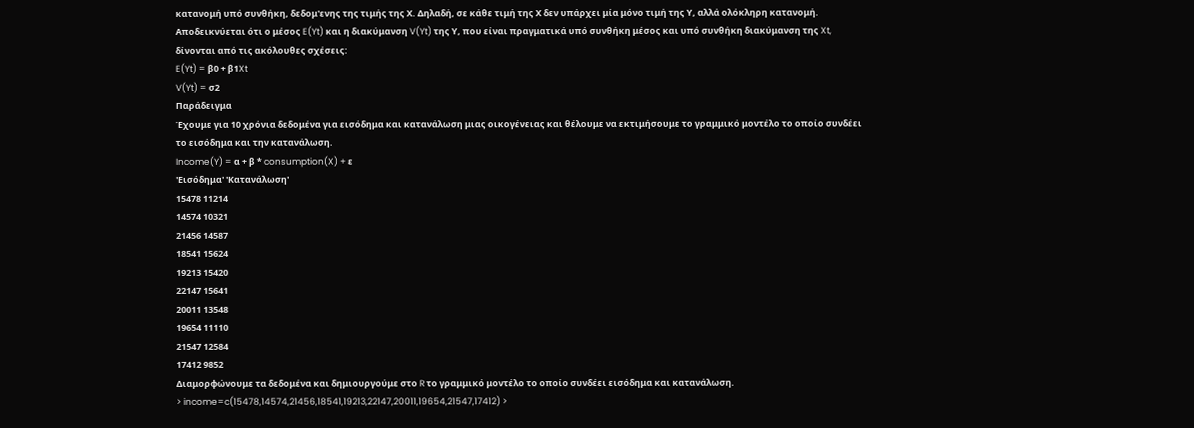κατανομή υπό συνθήκη, δεδομ'ενης της τιμής της Χ. Δηλαδή, σε κάθε τιμή της Χ δεν υπάρχει μία μόνο τιμή της Υ, αλλά ολόκληρη κατανομή. Αποδεικνύεται ότι ο μέσος E(Yt) και η διακύμανση V(Yt) της Υ, που είναι πραγματικά υπό συνθήκη μέσος και υπό συνθήκη διακύμανση της Xt, δίνονται από τις ακόλουθες σχέσεις:
E(Yt) = β0 + β1Xt
V(Yt) = σ2
Παράδειγμα
Έχουμε για 10 χρόνια δεδομένα για εισόδημα και κατανάλωση μιας οικογένειας και θέλουμε να εκτιμήσουμε το γραμμικό μοντέλο το οποίο συνδέει το εισόδημα και την κατανάλωση.
Income(Y) = α + β * consumption(X) + ε
'Εισόδημα' 'Κατανάλωση'
15478 11214
14574 10321
21456 14587
18541 15624
19213 15420
22147 15641
20011 13548
19654 11110
21547 12584
17412 9852
Διαμορφώνουμε τα δεδομένα και δημιουργούμε στο R το γραμμικό μοντέλο το οποίο συνδέει εισόδημα και κατανάλωση.
> income=c(15478,14574,21456,18541,19213,22147,20011,19654,21547,17412) >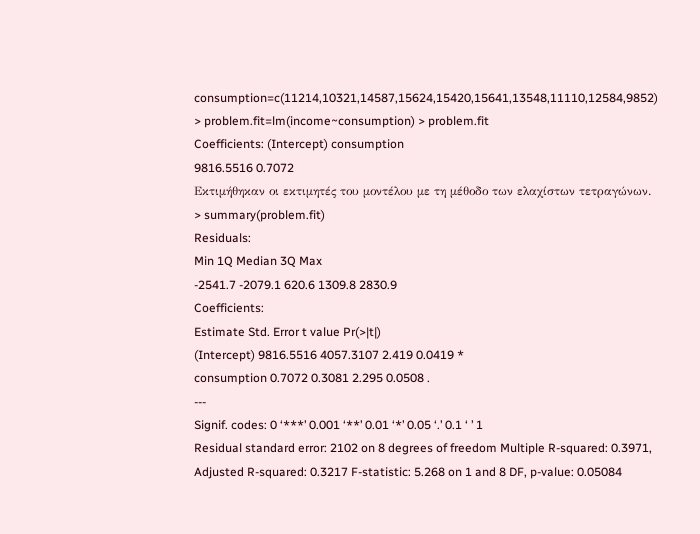consumption=c(11214,10321,14587,15624,15420,15641,13548,11110,12584,9852) > problem.fit=lm(income~consumption) > problem.fit
Coefficients: (Intercept) consumption
9816.5516 0.7072
Εκτιμήθηκαν οι εκτιμητές του μοντέλου με τη μέθοδο των ελαχίστων τετραγώνων.
> summary(problem.fit)
Residuals:
Min 1Q Median 3Q Max
-2541.7 -2079.1 620.6 1309.8 2830.9
Coefficients:
Estimate Std. Error t value Pr(>|t|)
(Intercept) 9816.5516 4057.3107 2.419 0.0419 *
consumption 0.7072 0.3081 2.295 0.0508 .
---
Signif. codes: 0 ‘***’ 0.001 ‘**’ 0.01 ‘*’ 0.05 ‘.’ 0.1 ‘ ’ 1
Residual standard error: 2102 on 8 degrees of freedom Multiple R-squared: 0.3971, Adjusted R-squared: 0.3217 F-statistic: 5.268 on 1 and 8 DF, p-value: 0.05084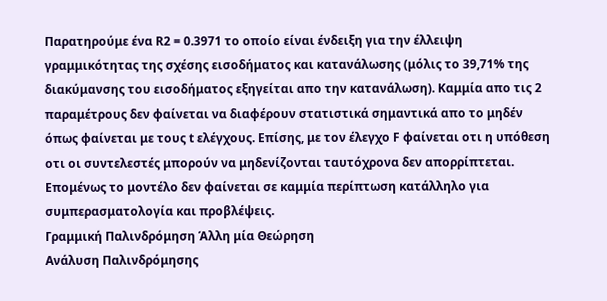Παρατηρούμε ένα R2 = 0.3971 το οποίο είναι ένδειξη για την έλλειψη γραμμικότητας της σχέσης εισοδήματος και κατανάλωσης (μόλις το 39,71% της διακύμανσης του εισοδήματος εξηγείται απο την κατανάλωση). Καμμία απο τις 2 παραμέτρους δεν φαίνεται να διαφέρουν στατιστικά σημαντικά απο το μηδέν όπως φαίνεται με τους t ελέγχους. Επίσης, με τον έλεγχο F φαίνεται οτι η υπόθεση οτι οι συντελεστές μπορούν να μηδενίζονται ταυτόχρονα δεν απορρίπτεται. Επομένως το μοντέλο δεν φαίνεται σε καμμία περίπτωση κατάλληλο για συμπερασματολογία και προβλέψεις.
Γραμμική Παλινδρόμηση Άλλη μία Θεώρηση
Ανάλυση Παλινδρόμησης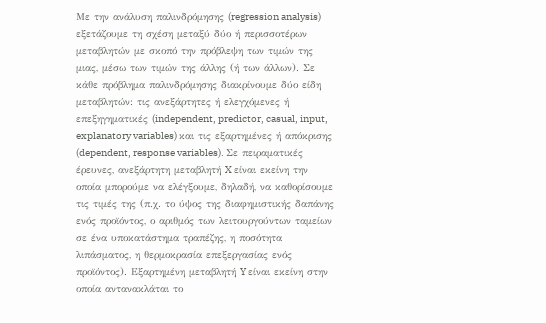Με την ανάλυση παλινδρόμησης (regression analysis) εξετάζουμε τη σχέση μεταξύ δύο ή περισσοτέρων μεταβλητών με σκοπό την πρόβλεψη των τιμών της μιας, μέσω των τιμών της άλλης (ή των άλλων). Σε κάθε πρόβλημα παλινδρόμησης διακρίνουμε δύο είδη μεταβλητών: τις ανεξάρτητες ή ελεγχόμενες ή επεξηγηματικές (independent, predictor, casual, input, explanatory variables) και τις εξαρτημένες ή απόκρισης (dependent, response variables). Σε πειραματικές έρευνες, ανεξάρτητη μεταβλητή X είναι εκείνη την οποία μπορούμε να ελέγξουμε, δηλαδή, να καθορίσουμε τις τιμές της (π.χ. το ύψος της διαφημιστικής δαπάνης ενός προϊόντος, ο αριθμός των λειτουργούντων ταμείων σε ένα υποκατάστημα τραπέζης, η ποσότητα λιπάσματος, η θερμοκρασία επεξεργασίας ενός προϊόντος). Εξαρτημένη μεταβλητή Y είναι εκείνη στην οποία αντανακλάται το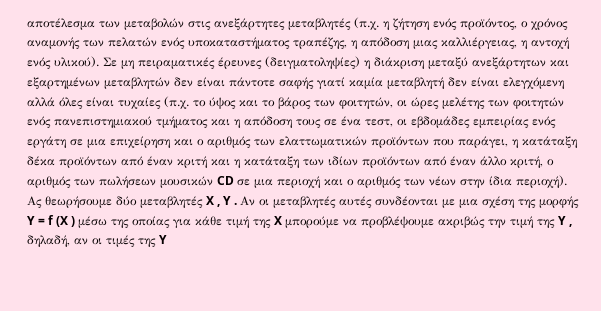αποτέλεσμα των μεταβολών στις ανεξάρτητες μεταβλητές (π.χ. η ζήτηση ενός προϊόντος, ο χρόνος αναμονής των πελατών ενός υποκαταστήματος τραπέζης, η απόδοση μιας καλλιέργειας, η αντοχή ενός υλικού). Σε μη πειραματικές έρευνες (δειγματοληψίες) η διάκριση μεταξύ ανεξάρτητων και εξαρτημένων μεταβλητών δεν είναι πάντοτε σαφής γιατί καμία μεταβλητή δεν είναι ελεγχόμενη αλλά όλες είναι τυχαίες (π.χ. το ύψος και το βάρος των φοιτητών, οι ώρες μελέτης των φοιτητών ενός πανεπιστημιακού τμήματος και η απόδοση τους σε ένα τεστ, οι εβδομάδες εμπειρίας ενός εργάτη σε μια επιχείρηση και ο αριθμός των ελαττωματικών προϊόντων που παράγει, η κατάταξη δέκα προϊόντων από έναν κριτή και η κατάταξη των ιδίων προϊόντων από έναν άλλο κριτή, ο αριθμός των πωλήσεων μουσικών CD σε μια περιοχή και ο αριθμός των νέων στην ίδια περιοχή). Ας θεωρήσουμε δύο μεταβλητές X , Y . Αν οι μεταβλητές αυτές συνδέονται με μια σχέση της μορφής Y = f (X ) μέσω της οποίας για κάθε τιμή της X μπορούμε να προβλέψουμε ακριβώς την τιμή της Y , δηλαδή, αν οι τιμές της Y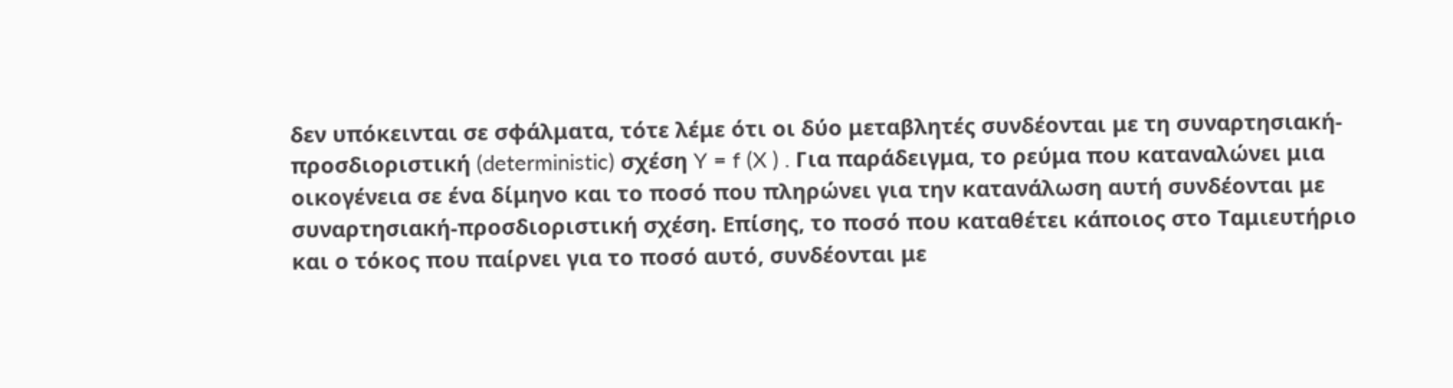δεν υπόκεινται σε σφάλματα, τότε λέμε ότι οι δύο μεταβλητές συνδέονται με τη συναρτησιακή- προσδιοριστική (deterministic) σχέση Y = f (X ) . Για παράδειγμα, το ρεύμα που καταναλώνει μια οικογένεια σε ένα δίμηνο και το ποσό που πληρώνει για την κατανάλωση αυτή συνδέονται με συναρτησιακή-προσδιοριστική σχέση. Επίσης, το ποσό που καταθέτει κάποιος στο Ταμιευτήριο και ο τόκος που παίρνει για το ποσό αυτό, συνδέονται με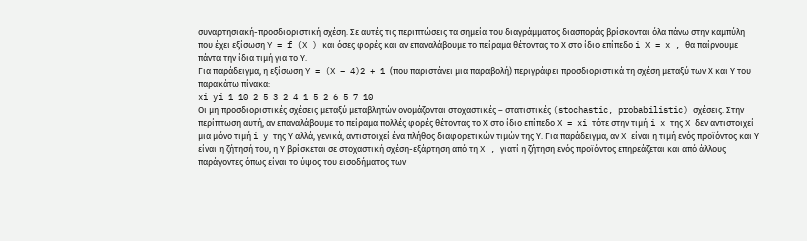συναρτησιακή-προσδιοριστική σχέση. Σε αυτές τις περιπτώσεις τα σημεία του διαγράμματος διασποράς βρίσκονται όλα πάνω στην καμπύλη που έχει εξίσωση Y = f (X ) και όσες φορές και αν επαναλάβουμε το πείραμα θέτοντας το Χ στο ίδιο επίπεδο i X = x , θα παίρνουμε πάντα την ίδια τιμή για το Υ.
Για παράδειγμα, η εξίσωση Y = (X − 4)2 + 1 (που παριστάνει μια παραβολή) περιγράφει προσδιοριστικά τη σχέση μεταξύ των Χ και Υ του παρακάτω πίνακα:
xi yi 1 10 2 5 3 2 4 1 5 2 6 5 7 10
Οι μη προσδιοριστικές σχέσεις μεταξύ μεταβλητών ονομάζονται στοχαστικές – στατιστικές (stochastic, probabilistic) σχέσεις. Στην περίπτωση αυτή, αν επαναλάβουμε το πείραμα πολλές φορές θέτοντας το Χ στο ίδιο επίπεδο X = xi τότε στην τιμή i x της X δεν αντιστοιχεί μια μόνο τιμή i y της Υ αλλά, γενικά, αντιστοιχεί ένα πλήθος διαφορετικών τιμών της Υ. Για παράδειγμα, αν X είναι η τιμή ενός προϊόντος και Υ είναι η ζήτησή του, η Υ βρίσκεται σε στοχαστική σχέση-εξάρτηση από τη X , γιατί η ζήτηση ενός προϊόντος επηρεάζεται και από άλλους παράγοντες όπως είναι το ύψος του εισοδήματος των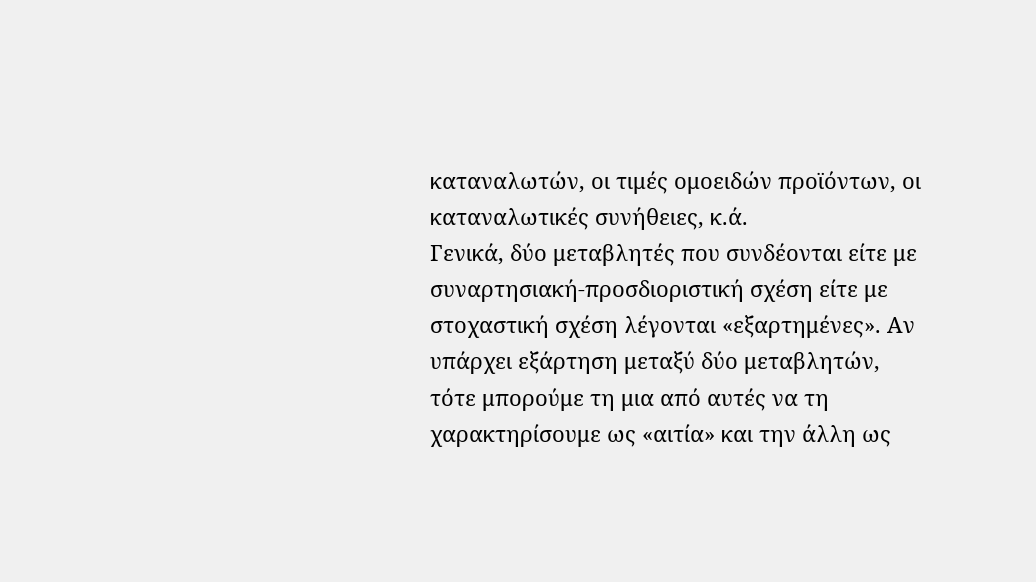καταναλωτών, οι τιμές ομοειδών προϊόντων, οι καταναλωτικές συνήθειες, κ.ά.
Γενικά, δύο μεταβλητές που συνδέονται είτε με συναρτησιακή-προσδιοριστική σχέση είτε με στοχαστική σχέση λέγονται «εξαρτημένες». Αν υπάρχει εξάρτηση μεταξύ δύο μεταβλητών, τότε μπορούμε τη μια από αυτές να τη χαρακτηρίσουμε ως «αιτία» και την άλλη ως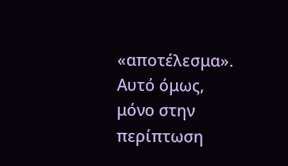«αποτέλεσμα». Αυτό όμως, μόνο στην περίπτωση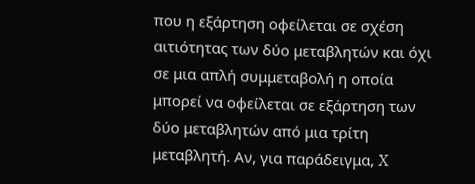που η εξάρτηση οφείλεται σε σχέση αιτιότητας των δύο μεταβλητών και όχι σε μια απλή συμμεταβολή η οποία μπορεί να οφείλεται σε εξάρτηση των δύο μεταβλητών από μια τρίτη μεταβλητή. Αν, για παράδειγμα, X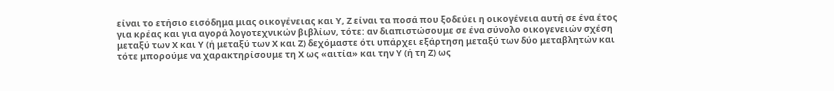είναι το ετήσιο εισόδημα μιας οικογένειας και Υ, Ζ είναι τα ποσά που ξοδεύει η οικογένεια αυτή σε ένα έτος για κρέας και για αγορά λογοτεχνικών βιβλίων, τότε: αν διαπιστώσουμε σε ένα σύνολο οικογενειών σχέση μεταξύ των Χ και Υ (ή μεταξύ των Χ και Ζ) δεχόμαστε ότι υπάρχει εξάρτηση μεταξύ των δύο μεταβλητών και τότε μπορούμε να χαρακτηρίσουμε τη Χ ως «αιτία» και την Υ (ή τη Ζ) ως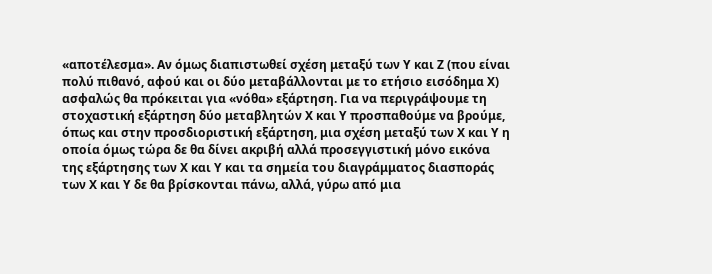«αποτέλεσμα». Αν όμως διαπιστωθεί σχέση μεταξύ των Υ και Ζ (που είναι πολύ πιθανό, αφού και οι δύο μεταβάλλονται με το ετήσιο εισόδημα Χ) ασφαλώς θα πρόκειται για «νόθα» εξάρτηση. Για να περιγράψουμε τη στοχαστική εξάρτηση δύο μεταβλητών Χ και Υ προσπαθούμε να βρούμε, όπως και στην προσδιοριστική εξάρτηση, μια σχέση μεταξύ των Χ και Υ η οποία όμως τώρα δε θα δίνει ακριβή αλλά προσεγγιστική μόνο εικόνα της εξάρτησης των Χ και Υ και τα σημεία του διαγράμματος διασποράς των Χ και Υ δε θα βρίσκονται πάνω, αλλά, γύρω από μια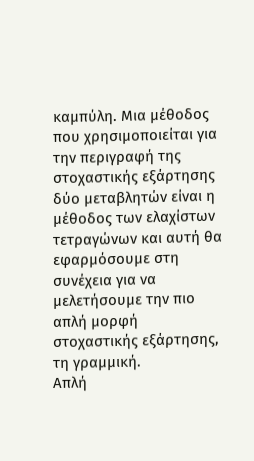καμπύλη. Μια μέθοδος που χρησιμοποιείται για την περιγραφή της στοχαστικής εξάρτησης δύο μεταβλητών είναι η μέθοδος των ελαχίστων τετραγώνων και αυτή θα εφαρμόσουμε στη συνέχεια για να μελετήσουμε την πιο απλή μορφή στοχαστικής εξάρτησης, τη γραμμική.
Απλή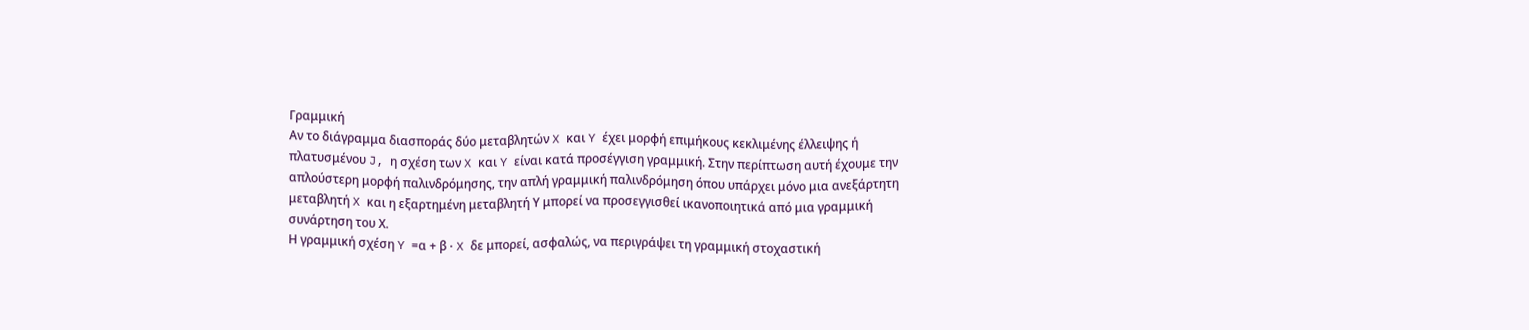Γραμμική
Αν το διάγραμμα διασποράς δύο μεταβλητών X και Y έχει μορφή επιμήκους κεκλιμένης έλλειψης ή πλατυσμένου J, η σχέση των X και Y είναι κατά προσέγγιση γραμμική. Στην περίπτωση αυτή έχουμε την απλούστερη μορφή παλινδρόμησης, την απλή γραμμική παλινδρόμηση όπου υπάρχει μόνο μια ανεξάρτητη μεταβλητή X και η εξαρτημένη μεταβλητή Υ μπορεί να προσεγγισθεί ικανοποιητικά από μια γραμμική συνάρτηση του Χ.
Η γραμμική σχέση Y =α + β ⋅ X δε μπορεί, ασφαλώς, να περιγράψει τη γραμμική στοχαστική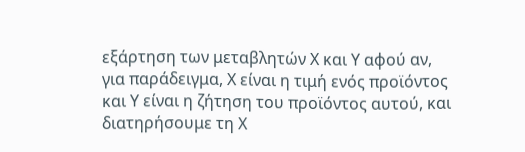εξάρτηση των μεταβλητών Χ και Υ αφού αν, για παράδειγμα, Χ είναι η τιμή ενός προϊόντος και Υ είναι η ζήτηση του προϊόντος αυτού, και διατηρήσουμε τη Χ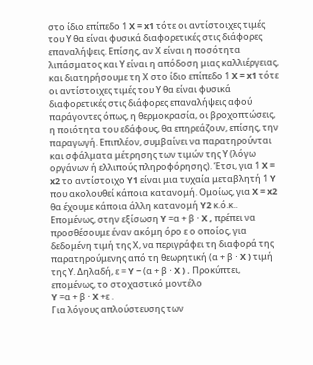στο ίδιο επίπεδο 1 X = x1 τότε οι αντίστοιχες τιμές του Υ θα είναι φυσικά διαφορετικές στις διάφορες επαναλήψεις. Επίσης, αν Χ είναι η ποσότητα λιπάσματος και Υ είναι η απόδοση μιας καλλιέργειας, και διατηρήσουμε τη Χ στο ίδιο επίπεδο 1 X = x1 τότε οι αντίστοιχες τιμές του Υ θα είναι φυσικά διαφορετικές στις διάφορες επαναλήψεις αφού παράγοντες όπως, η θερμοκρασία, οι βροχοπτώσεις, η ποιότητα του εδάφους, θα επηρεάζουν, επίσης, την παραγωγή. Επιπλέον, συμβαίνει να παρατηρούνται και σφάλματα μέτρησης των τιμών της Υ (λόγω οργάνων ή ελλιπούς πληροφόρησης). Έτσι, για 1 X = x2 το αντίστοιχο Y1 είναι μια τυχαία μεταβλητή 1 Y που ακολουθεί κάποια κατανομή. Ομοίως, για X = x2 θα έχουμε κάποια άλλη κατανομή Y2 κ.ό.κ..
Επομένως, στην εξίσωση Y =α + β ⋅ X , πρέπει να προσθέσουμε έναν ακόμη όρο ε ο οποίος, για δεδομένη τιμή της Χ, να περιγράφει τη διαφορά της παρατηρούμενης από τη θεωρητική (α + β ⋅ X ) τιμή της Υ. Δηλαδή, ε = Y − (α + β ⋅ X ) . Προκύπτει, επομένως, το στοχαστικό μοντέλο
Y =α + β ⋅ X +ε .
Για λόγους απλούστευσης των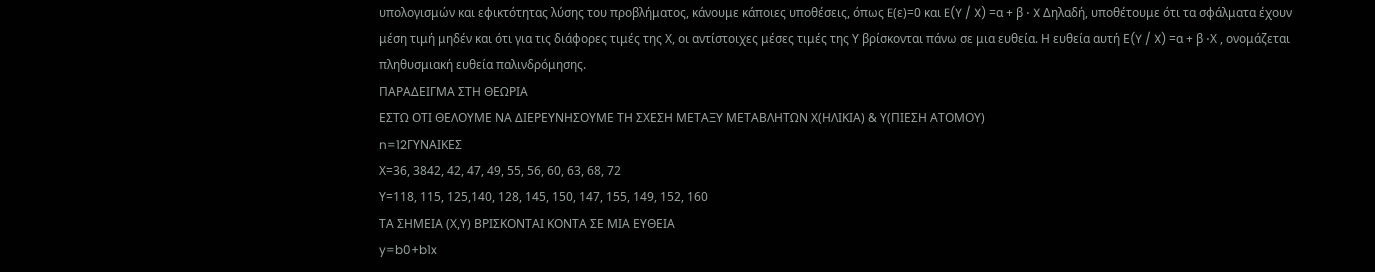υπολογισμών και εφικτότητας λύσης του προβλήματος, κάνουμε κάποιες υποθέσεις, όπως E(ε)=0 και E(Y / X) =α + β ⋅ X Δηλαδή, υποθέτουμε ότι τα σφάλματα έχουν μέση τιμή μηδέν και ότι για τις διάφορες τιμές της Χ, οι αντίστοιχες μέσες τιμές της Υ βρίσκονται πάνω σε μια ευθεία. Η ευθεία αυτή Ε(Y / X) =α + β ⋅Χ , ονομάζεται πληθυσμιακή ευθεία παλινδρόμησης.
ΠΑΡΑΔΕΙΓΜΑ ΣΤΗ ΘΕΩΡΙΑ
ΕΣΤΩ ΟΤΙ ΘΕΛΟΥΜΕ ΝΑ ΔΙΕΡΕΥΝΗΣΟΥΜΕ ΤΗ ΣΧΕΣΗ ΜΕΤΑΞΥ ΜΕΤΑΒΛΗΤΩΝ Χ(ΗΛΙΚΙΑ) & Υ(ΠΙΕΣΗ ΑΤΟΜΟΥ)
n=12ΓΥΝΑΙΚΕΣ
Χ=36, 3842, 42, 47, 49, 55, 56, 60, 63, 68, 72
Υ=118, 115, 125,140, 128, 145, 150, 147, 155, 149, 152, 160
ΤΑ ΣΗΜΕΙΑ (Χ,Υ) ΒΡΙΣΚΟΝΤΑΙ ΚΟΝΤΑ ΣΕ ΜΙΑ ΕΥΘΕΙΑ
y=b0+b1x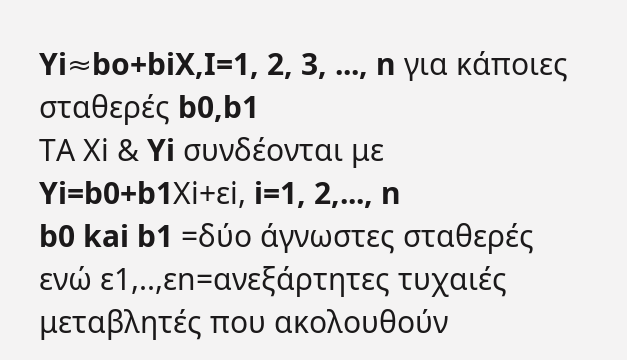Yi≈bo+biX,I=1, 2, 3, ..., n για κάποιες σταθερές b0,b1
ΤΑ Χi & Yi συνδέονται με
Yi=b0+b1Χi+εi, i=1, 2,..., n
b0 kai b1 =δύο άγνωστες σταθερές
ενώ ε1,..,εn=ανεξάρτητες τυχαιές μεταβλητές που ακολουθούν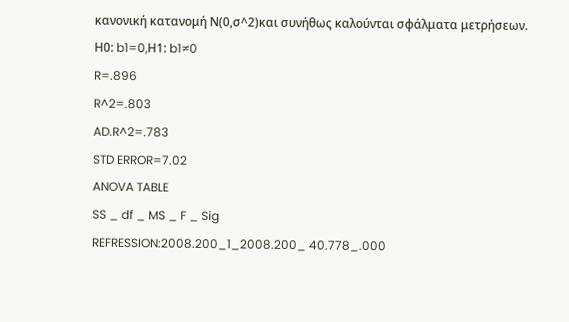κανονική κατανομή Ν(0,σ^2)και συνήθως καλούνται σφάλματα μετρήσεων.
Η0: b1=0,Η1: b1≠0
R=.896
R^2=.803
AD.R^2=.783
STD ERROR=7.02
ANOVA TABLE
SS _ df _ MS _ F _ Sig
REFRESSION:2008.200_1_2008.200_ 40.778_.000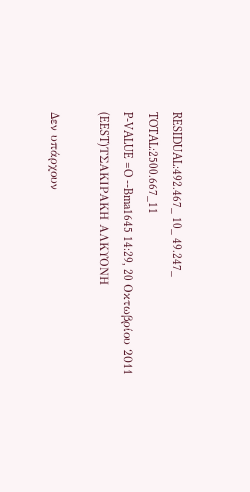RESIDUAL:492.467_ 10_ 49.247_
TOTAL:2500.667_11
P-VALUE =O --Bma1645 14:29, 20 Οκτωβρίου 2011 (EEST)ΤΣΑΚΙΡΑΚΗ ΑΛΚΥΟΝΗ

Δεν υπάρχουν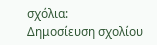σχόλια:
Δημοσίευση σχολίου